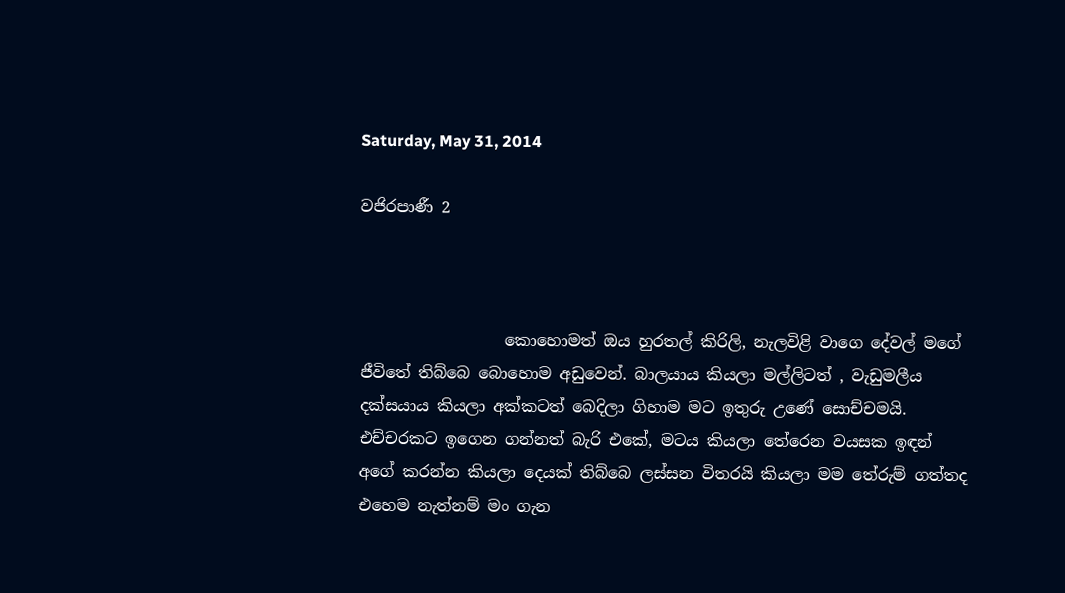Saturday, May 31, 2014

වජිරපාණී 2



                  කොහොමත් ඔය හුරතල් කිරිලි, නැලවිළි වාගෙ දේවල් මගේ ජීවිතේ තිබ්බෙ බොහොම අඩුවෙන්. බාලයාය කියලා මල්ලිටත් , වැඩුමලීය දක්සයාය කියලා අක්කටත් බෙදිලා ගිහාම මට ඉතුරු උණේ සොච්චමයි. එච්චරකට ඉගෙන ගන්නත් බැරි එකේ, මටය කියලා තේරෙන වයසක ඉඳන් අගේ කරන්න කියලා දෙයක් තිබ්බෙ ලස්සන විතරයි කියලා මම තේරුම් ගත්තද එහෙම නැත්නම් මං ගැන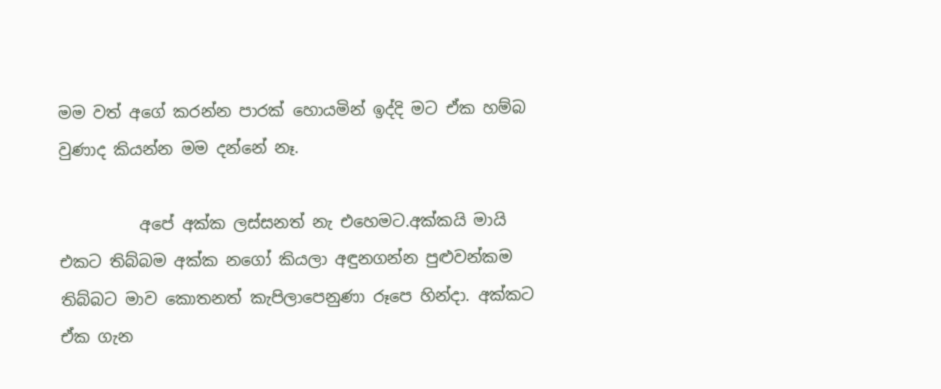මම වත් අගේ කරන්න පාරක් හොයමින් ඉද්දි මට ඒක හම්බ වුණාද කියන්න මම දන්නේ නෑ.

          අපේ අක්ක ලස්සනත් නැ එහෙමට.අක්කයි මායි එකට තිබ්බම අක්ක නගෝ කියලා අඳුනගන්න පුළුවන්කම තිබ්බට මාව කොතනත් කැපිලාපෙනුණා රූපෙ හින්දා. අක්කට ඒක ගැන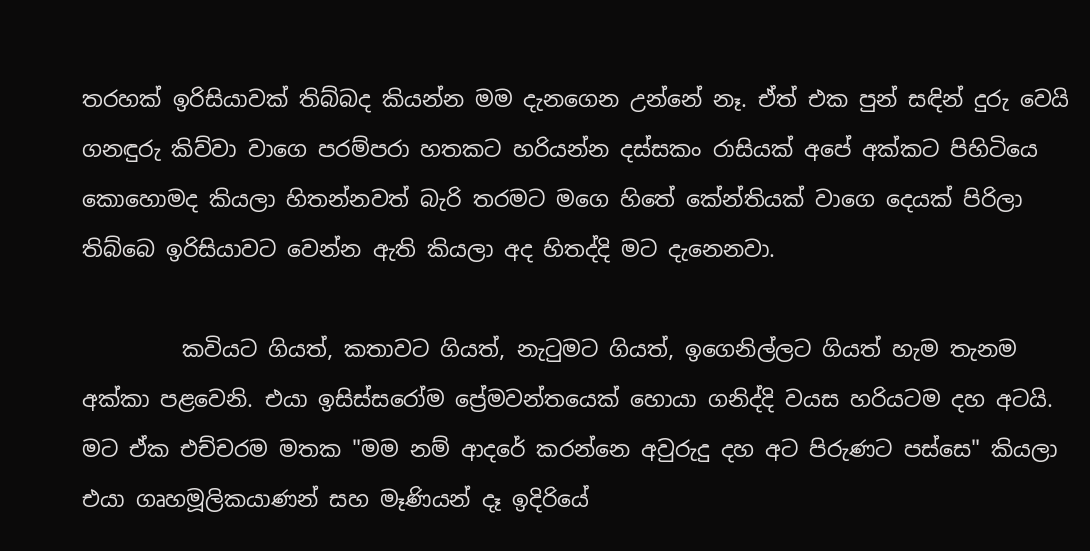තරහක් ඉරිසියාවක් තිබ්බද කියන්න මම දැනගෙන උන්නේ නෑ. ඒත් එක පුන් සඳින් දුරු වෙයි ගනඳුරු කිව්වා වාගෙ පරම්පරා හතකට හරියන්න දස්සකං රාසියක් අපේ අක්කට පිහිටියෙ කොහොමද කියලා හිතන්නවත් බැරි තරමට මගෙ හිතේ කේන්තියක් වාගෙ දෙයක් පිරිලා තිබ්බෙ ඉරිසියාවට වෙන්න ඇති කියලා අද හිතද්දි මට දැනෙනවා.

         කවියට ගියත්, කතාවට ගියත්, නැටුමට ගියත්, ඉගෙනිල්ලට ගියත් හැම තැනම අක්කා පළවෙනි. එයා ඉසිස්සරෝම ප්‍රේමවන්තයෙක් හොයා ගනිද්දි වයස හරියටම දහ අටයි. මට ඒක එච්චරම මතක "මම නම් ආදරේ කරන්නෙ අවුරුදු දහ අට පිරුණට පස්සෙ" කියලා එයා ගෘහමූලිකයාණන් සහ මෑණියන් දෑ ඉදිරියේ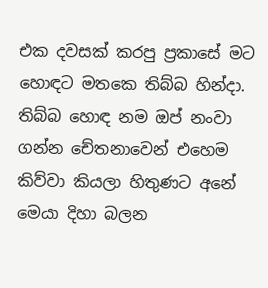එක දවසක් කරපු ප්‍රකාසේ මට හොඳට මතකෙ තිබ්බ හින්දා. තිබ්බ හොඳ නම ඔප් නංවා ගන්න චේතනාවෙන් එහෙම කිව්වා කියලා හිතුණට අනේ මෙයා දිහා බලන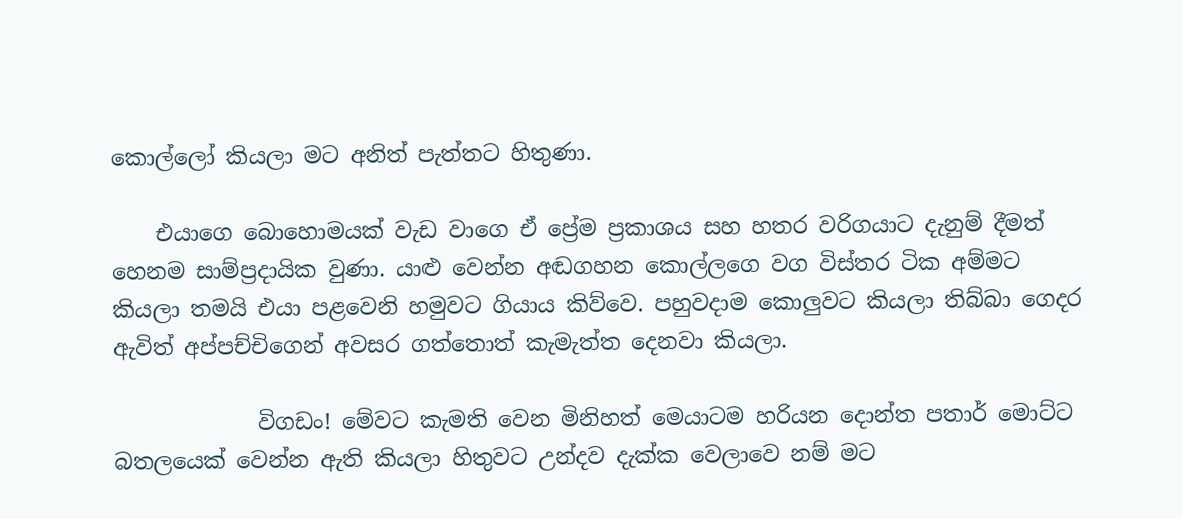කොල්ලෝ කියලා මට අනිත් පැත්තට හිතුණා.

    එයාගෙ බොහොමයක් වැඩ වාගෙ ඒ ප්‍රේම ප්‍රකාශය සහ හතර වරිගයාට දැනුම් දීමත් හෙනම සාම්ප්‍රදායික වුණා. යාළු වෙන්න අඬගහන කොල්ලගෙ වග විස්තර ටික අම්මට කියලා තමයි එයා පළවෙනි හමුවට ගියාය කිව්වෙ. පහුවදාම කොලුවට කියලා තිබ්බා ගෙදර ඇවිත් අප්පච්චිගෙන් අවසර ගත්තොත් කැමැත්ත දෙනවා කියලා.

             විගඩං! මේවට කැමති වෙන මිනිහත් මෙයාටම හරියන දොන්ත පතාර් මොට්ට බතලයෙක් වෙන්න ඇති කියලා හිතුවට උන්දව දැක්ක වෙලාවෙ නම් මට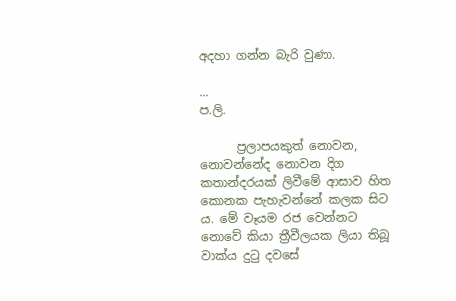අදහා ගන්න බැරි වුණා.

...
ප.ලි.

      ප්‍රලාපයකුත් නොවන, නොවන්නේද නොවන දිග කතාන්දරයක් ලිවීමේ ආසාව හිත කොනක පැහැවන්නේ කලක සිට ය. මේ වෑයම රජ වෙන්නට නොවේ කියා ත්‍රීවීලයක ලියා තිබූ වාක්ය දුටු දවසේ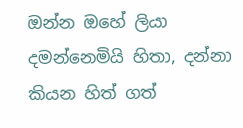ඔන්න ඔහේ ලියා දමන්නෙමියි හිතා, දන්නා කියන හිත් ගත්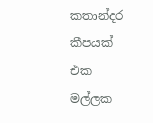කතාන්දර කීපයක් එක මල්ලක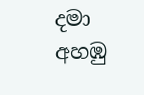දමා අහඹු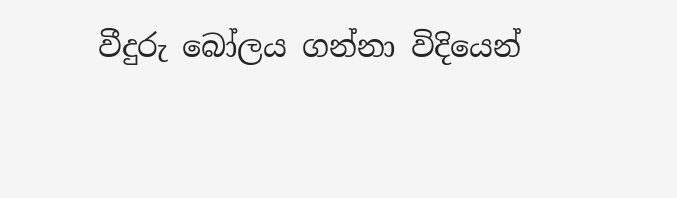වීදුරු බෝලය ගන්නා විදියෙන්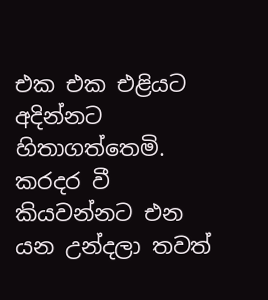එක එක එළියට අදින්නට හිතාගත්තෙමි. කරදර වී කියවන්නට එන යන උන්දලා තවත්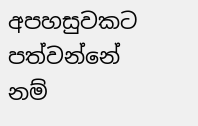අපහසුවකට පත්වන්නේ නම්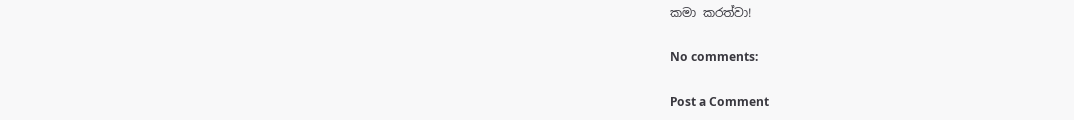කමා කරත්වා!

No comments:

Post a Comment